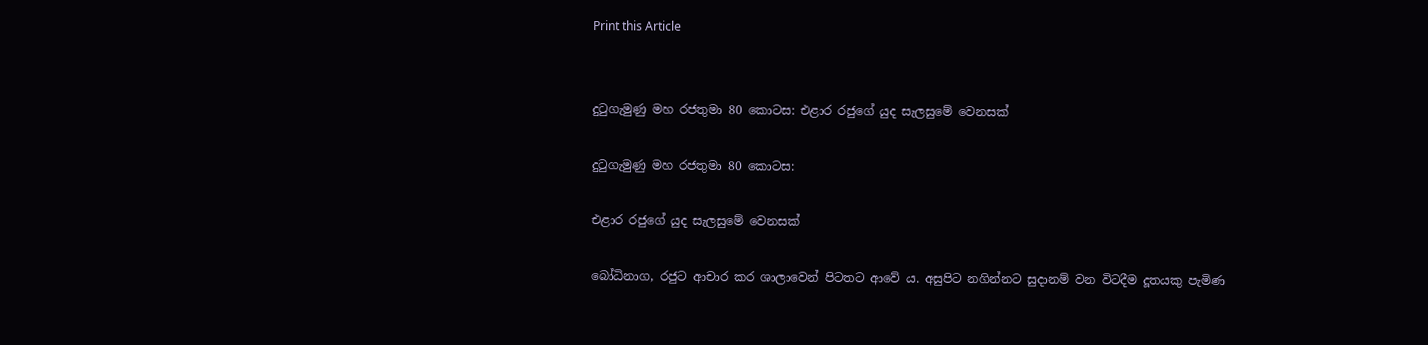Print this Article


දුටුගැමුණු මහ රජතුමා 80 කොටස: එළාර රජුගේ යුද සැලසුමේ වෙනසක්

දුටුගැමුණු මහ රජතුමා 80 කොටස:

එළාර රජුගේ යුද සැලසුමේ වෙනසක්

බෝධිනාග, රජුට ආචාර කර ශාලාවෙන් පිටතට ආවේ ය. අසුපිට නගින්නට සුදානම් වන විටදීම දූතයකු පැමිණ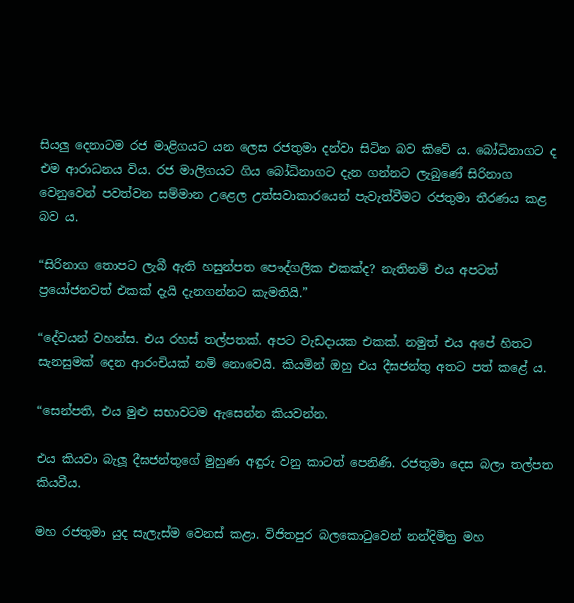සියලු දෙනාටම රජ මාළිගයට යන ලෙස රජතුමා දන්වා සිටින බව කිවේ ය. බෝධිනාගට ද එම ආරාධනය විය. රජ මාලිගයට ගිය බෝධිනාගට දැන ගන්නට ලැබුණේ සිරිනාග වෙනුවෙන් පවත්වන සම්මාන උළෙල උත්සවාකාරයෙන් පැවැත්වීමට රජතුමා තීරණය කළ බව ය.

“සිරිනාග තොපට ලැබී ඇති හසුන්පත පෞද්ගලික එකක්ද? නැතිනම් එය අපටත් ප්‍රයෝජනවත් එකක් දැයි දැනගන්නට කැමතියි.”

“දේවයන් වහන්ස. එය රහස් තල්පතක්. අපට වැඩදායක එකක්. නමුත් එය අපේ හිතට සැනසුමක් දෙන ආරංචියක් නම් නොවෙයි. කියමින් ඔහු එය දීඝජන්තු අතට පත් කළේ ය.

“සෙන්පති, එය මුළු සභාවටම ඇසෙන්න කියවන්න.

එය කියවා බැලූ දීඝජන්තුගේ මුහුණ අඳුරු වනු කාටත් පෙනිණි. රජතුමා දෙස බලා තල්පත කියවීය.

මහ රජතුමා යුද සැලැස්ම වෙනස් කළා. විජිතපුර බලකොටුවෙන් නන්දිමිත්‍ර මහ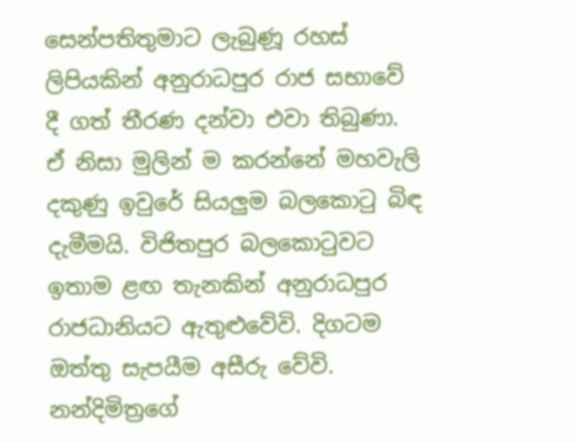සෙන්පතිතුමාට ලැබුණූ රහස් ලිපියකින් අනුරාධපුර රාජ සභාවේ දී ගත් තීරණ දන්වා එවා තිබුණා. ඒ නිසා මුලින් ම කරන්නේ මහවැලි දකුණු ඉවුරේ සියලුම බලකොටු බිඳ දැමීමයි. විජිතපුර බලකොටුවට ඉතාම ළඟ තැනකින් අනුරාධපුර රාජධානියට ඇතුළුවේවි. දිගටම ඔත්තු සැපයීම අසීරු වේවි. නන්දිමිත්‍රගේ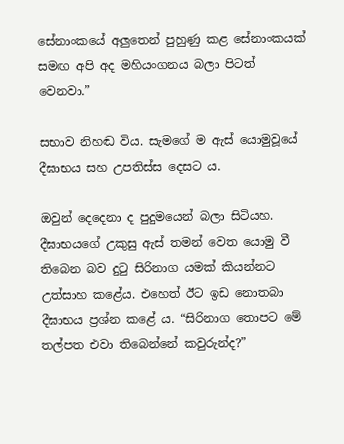සේනාංකයේ අලුතෙන් පුහුණු කළ සේනාංකයක් සමඟ අපි අද මහියංගනය බලා පිටත් වෙනවා.”

සභාව නිහඬ විය. සැමගේ ම ඇස් යොමුවූයේ දීඝාභය සහ උපතිස්ස දෙසට ය.

ඔවුන් දෙදෙනා ද පුදුමයෙන් බලා සිටියහ. දීඝාභයගේ උකුසු ඇස් තමන් වෙත යොමු වී තිබෙන බව දුටු සිරිනාග යමක් කියන්නට උත්සාහ කළේය. එහෙත් ඊට ඉඩ නොතබා දීඝාභය ප්‍රශ්න කළේ ය. “සිරිනාග තොපට මේ තල්පත එවා තිබෙන්නේ කවුරුන්ද?”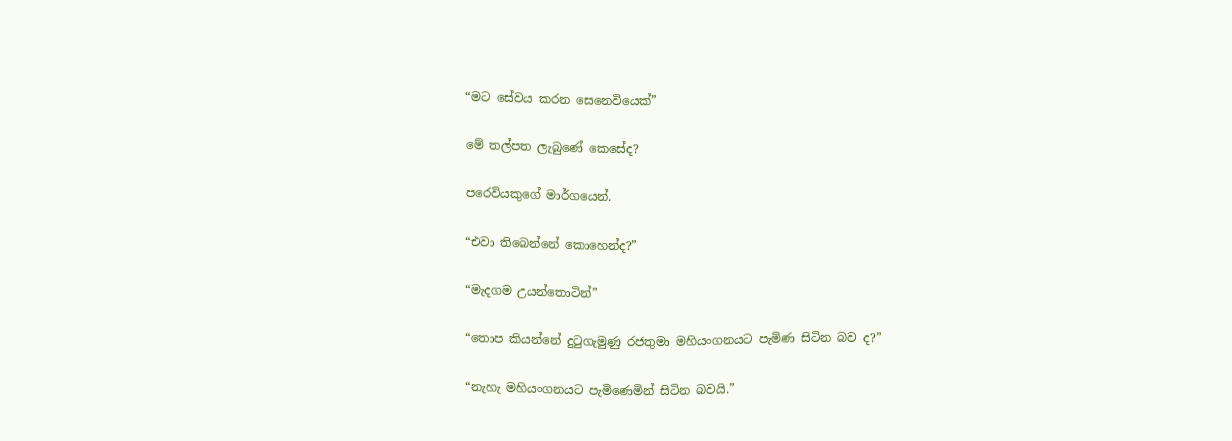“මට සේවය කරන සෙනෙවියෙක්”

මේ තල්පත ලැබුණේ කෙසේද?

පරෙවියකුගේ මාර්ගයෙන්.

“එවා තිබෙන්නේ කොහෙන්ද?”

“මැදගම උයන්තොටින්”

“තොප කියන්නේ දුටුගැමුණු රජතුමා මහියංගනයට පැමිණ සිටින බව ද?”

“නැහැ මහියංගනයට පැමිණෙමින් සිටින බවයි.”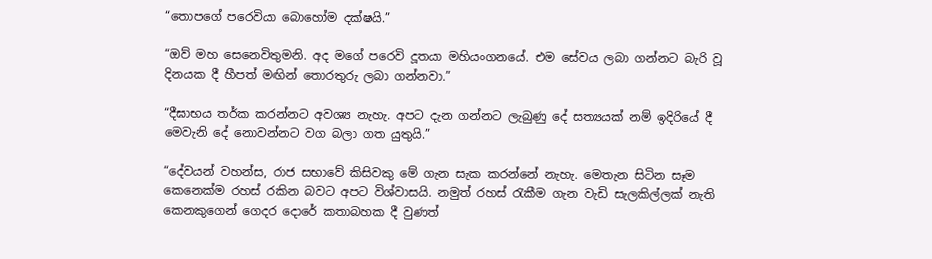“තොපගේ පරෙවියා බොහෝම දක්ෂයි.”

“ඔව් මහ සෙනෙවිතුමනි. අද මගේ පරෙවි දූතයා මහියංගනයේ. එම සේවය ලබා ගන්නට බැරි වූ දිනයක දී හීපත් මඟින් තොරතුරු ලබා ගන්නවා.”

“දීඝාභය තර්ක කරන්නට අවශ්‍ය නැහැ. අපට දැන ගන්නට ලැබුණු දේ සත්‍යයක් නම් ඉදිරියේ දී මෙවැනි දේ නොවන්නට වග බලා ගත යුතුයි.”

“දේවයන් වහන්ස, රාජ සභාවේ කිසිවකු මේ ගැන සැක කරන්නේ නැහැ. මෙතැන සිටින සෑම කෙනෙක්ම රහස් රකින බවට අපට විශ්වාසයි. නමුත් රහස් රැකීම ගැන වැඩි සැලකිල්ලක් නැති කෙනකුගෙන් ගෙදර දොරේ කතාබහක දී වුණත්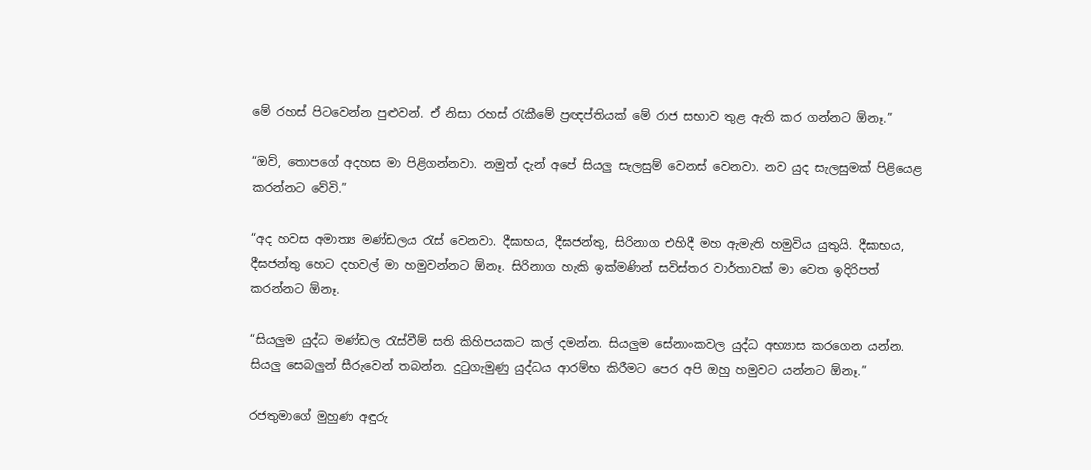මේ රහස් පිටවෙන්න පුළුවන්. ඒ නිසා රහස් රැකීමේ ප්‍රඥප්තියක් මේ රාජ සභාව තුළ ඇති කර ගන්නට ඕනෑ.”

“ඔව්, තොපගේ අදහස මා පිළිගන්නවා. නමුත් දැන් අපේ සියලු සැලසුම් වෙනස් වෙනවා. නව යුද සැලසුමක් පිළියෙළ කරන්නට වේවි.”

“අද හවස අමාත්‍ය මණ්ඩලය රැස් වෙනවා. දීඝාභය, දීඝජන්තු, සිරිනාග එහිදී මහ ඇමැති හමුවිය යුතුයි. දීඝාභය, දීඝජන්තු හෙට දහවල් මා හමුවන්නට ඕනෑ. සිරිනාග හැකි ඉක්මණින් සවිස්තර වාර්තාවක් මා වෙත ඉදිරිපත් කරන්නට ඕනෑ.

“සියලුම යුද්ධ මණ්ඩල රැස්වීම් සති කිහිපයකට කල් දමන්න. සියලුම සේනාංකවල යුද්ධ අභ්‍යාස කරගෙන යන්න. සියලු සෙබලුන් සීරුවෙන් තබන්න. දුටුගැමුණු යුද්ධය ආරම්භ කිරීමට පෙර අපි ඔහු හමුවට යන්නට ඕනෑ.”

රජතුමාගේ මුහුණ අඳුරු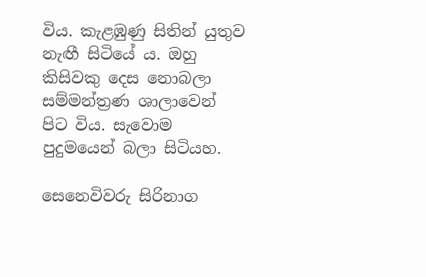විය. කැළඹුණු සිතින් යුතුව නැඟී සිටියේ ය. ඔහු කිසිවකු දෙස නොබලා සම්මන්ත්‍රණ ශාලාවෙන් පිට විය. සැවොම පුදුමයෙන් බලා සිටියහ.

සෙනෙවිවරු සිරිනාග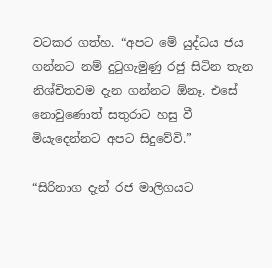වටකර ගත්හ. “අපට මේ යුද්ධය ජය ගන්නට නම් දුටුගැමුණු රජු සිටින තැන නිශ්චිතවම දැන ගන්නට ඕනෑ. එසේ නොවුණොත් සතුරාට හසු වී මියැදෙන්නට අපට සිදුවේවි.”

“සිරිනාග දැන් රජ මාලිගයට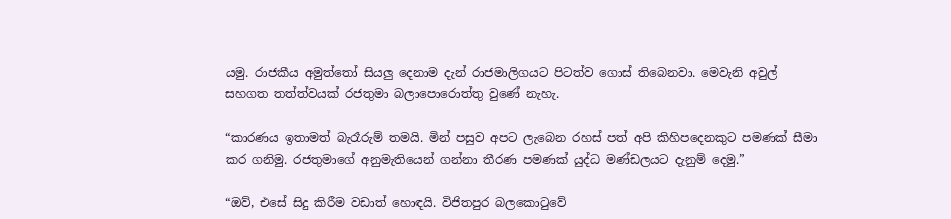යමු. රාජකීය අමුත්තෝ සියලු දෙනාම දැන් රාජමාලිගයට පිටත්ව ගොස් තිබෙනවා. මෙවැනි අවුල් සහගත තත්ත්වයක් රජතුමා බලාපොරොත්තු වුණේ නැහැ.

“කාරණය ඉතාමත් බැරෑරුම් තමයි. මින් පසුව අපට ලැබෙන රහස් පත් අපි කිහිපදෙනකුට පමණක් සීමා කර ගනිමු. රජතුමාගේ අනුමැතියෙන් ගන්නා තීරණ පමණක් යුද්ධ මණ්ඩලයට දැනුම් දෙමු.”

“ඔව්, එසේ සිදු කිරීම වඩාත් හොඳයි. විජිතපුර බලකොටුවේ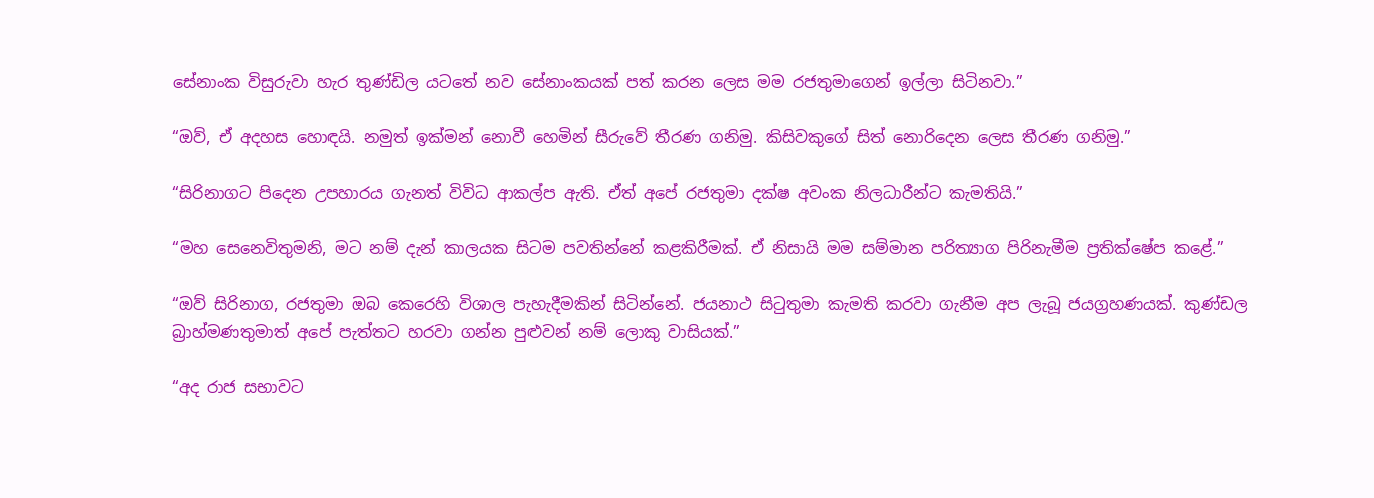සේනාංක විසුරුවා හැර තුණ්ඩිල යටතේ නව සේනාංකයක් පත් කරන ලෙස මම රජතුමාගෙන් ඉල්ලා සිටිනවා.”

“ඔව්, ඒ අදහස හොඳයි. නමුත් ඉක්මන් නොවී හෙමින් සීරුවේ තීරණ ගනිමු. කිසිවකුගේ සිත් නොරිදෙන ලෙස තීරණ ගනිමු.”

“සිරිනාගට පිදෙන උපහාරය ගැනත් විවිධ ආකල්ප ඇති. ඒත් අපේ රජතුමා දක්ෂ අවංක නිලධාරීන්ට කැමතියි.”

“මහ සෙනෙවිතුමනි, මට නම් දැන් කාලයක සිටම පවතින්නේ කළකිරීමක්. ඒ නිසායි මම සම්මාන පරිත්‍යාග පිරිනැමීම ප්‍රතික්ෂේප කළේ.”

“ඔව් සිරිනාග, රජතුමා ඔබ කෙරෙහි විශාල පැහැදීමකින් සිටින්නේ. ජයනාථ සිටුතුමා කැමති කරවා ගැනීම අප ලැබූ ජයග්‍රහණයක්. කුණ්ඩල බ්‍රාහ්මණතුමාත් අපේ පැත්තට හරවා ගන්න පුළුවන් නම් ලොකු වාසියක්.”

“අද රාජ සභාවට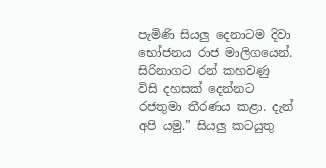පැමිණි සියලු දෙනාටම දිවා භෝජනය රාජ මාලිගයෙන්. සිරිනාගට රන් කහවණු විසි දහසක් දෙන්නට රජතුමා තීරණය කළා. දැන් අපි යමු.” සියලු කටයුතු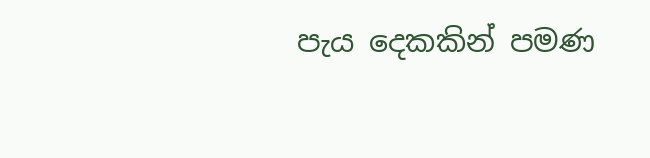පැය දෙකකින් පමණ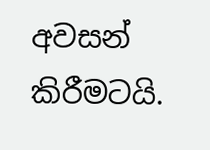අවසන් කිරීමටයි.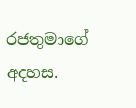රජතුමාගේ අදහස.